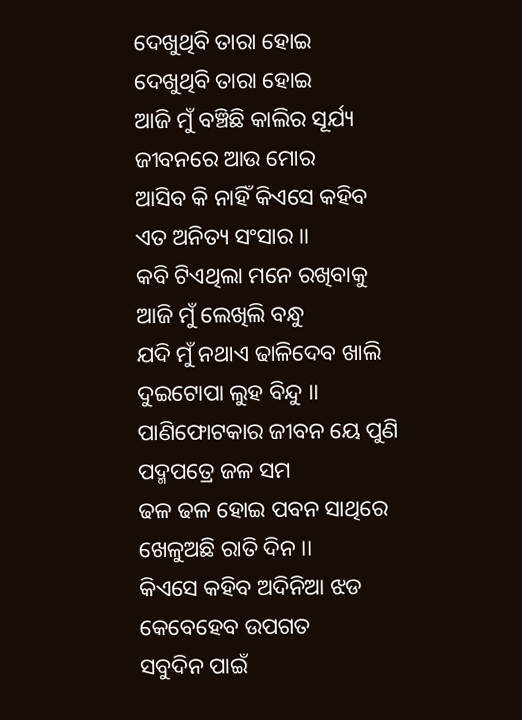ଦେଖୁଥିବି ତାରା ହୋଇ
ଦେଖୁଥିବି ତାରା ହୋଇ
ଆଜି ମୁଁ ବଞ୍ଚିଛି କାଲିର ସୂର୍ଯ୍ୟ
ଜୀବନରେ ଆଉ ମୋର
ଆସିବ କି ନାହିଁ କିଏସେ କହିବ
ଏତ ଅନିତ୍ୟ ସଂସାର ।।
କବି ଟିଏଥିଲା ମନେ ରଖିବାକୁ
ଆଜି ମୁଁ ଲେଖିଲି ବନ୍ଧୁ
ଯଦି ମୁଁ ନଥାଏ ଢାଳିଦେବ ଖାଲି
ଦୁଇଟୋପା ଲୁହ ବିନ୍ଦୁ ।।
ପାଣିଫୋଟକାର ଜୀବନ ୟେ ପୁଣି
ପଦ୍ମପତ୍ରେ ଜଳ ସମ
ଢଳ ଢଳ ହୋଇ ପବନ ସାଥିରେ
ଖେଳୁଅଛି ରାତି ଦିନ ।।
କିଏସେ କହିବ ଅଦିନିଆ ଝଡ
କେବେହେବ ଉପଗତ
ସବୁଦିନ ପାଇଁ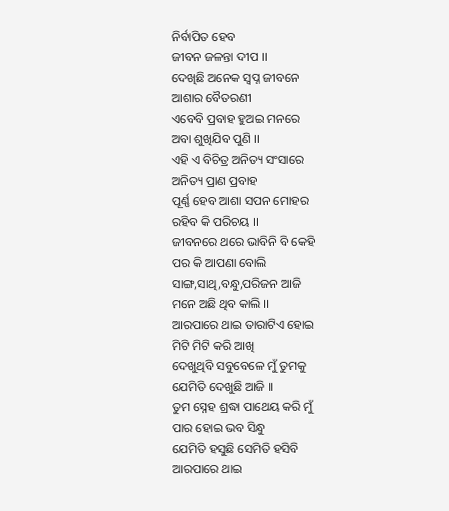ନିର୍ବାପିତ ହେବ
ଜୀବନ ଜଳନ୍ତା ଦୀପ ।।
ଦେଖିଛି ଅନେକ ସ୍ଵପ୍ନ ଜୀବନେ
ଆଶାର ବୈତରଣୀ
ଏବେବି ପ୍ରବାହ ହୁଅଇ ମନରେ
ଅବା ଶୁଖିଯିବ ପୁଣି ।।
ଏହି ଏ ବିଚିତ୍ର ଅନିତ୍ୟ ସଂସାରେ
ଅନିତ୍ୟ ପ୍ରାଣ ପ୍ରବାହ
ପୂର୍ଣ୍ଣ ହେବ ଆଶା ସପନ ମୋହର
ରହିବ କି ପରିଚୟ ।।
ଜୀବନରେ ଥରେ ଭାବିନି ବି କେହି
ପର କି ଆପଣା ବୋଲି
ସାଙ୍ଗ,ସାଥି,ବନ୍ଧୁ,ପରିଜନ ଆଜି
ମନେ ଅଛି ଥିବ କାଲି ।।
ଆରପାରେ ଥାଇ ତାରାଟିଏ ହୋଇ
ମିଟି ମିଟି କରି ଆଖି
ଦେଖୁଥିବି ସବୁବେଳେ ମୁଁ ତୁମକୁ
ଯେମିତି ଦେଖୁଛି ଆଜି ।।
ତୁମ ସ୍ନେହ ଶ୍ରଦ୍ଧା ପାଥେୟ କରି ମୁଁ
ପାର ହୋଇ ଭବ ସିନ୍ଧୁ
ଯେମିତି ହସୁଛି ସେମିତି ହସିବି
ଆରପାରେ ଥାଇ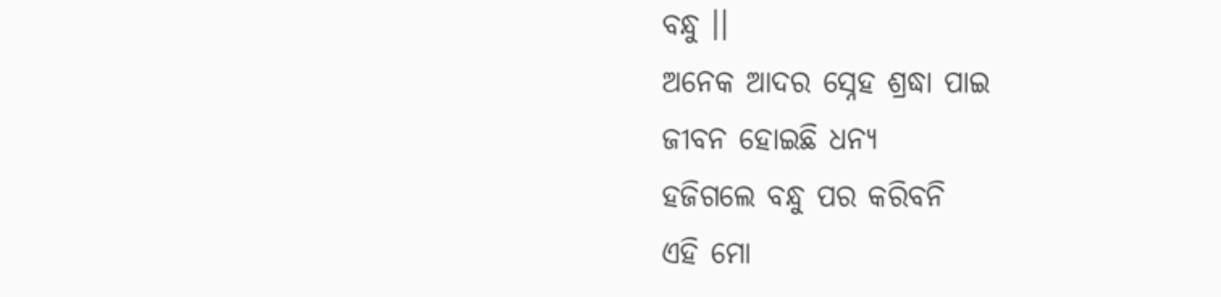ବନ୍ଧୁ ।।
ଅନେକ ଆଦର ସ୍ନେହ ଶ୍ରଦ୍ଧା ପାଇ
ଜୀବନ ହୋଇଛି ଧନ୍ୟ
ହଜିଗଲେ ବନ୍ଧୁ ପର କରିବନି
ଏହି ମୋ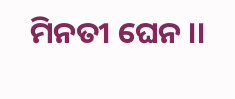ମିନତୀ ଘେନ ।।